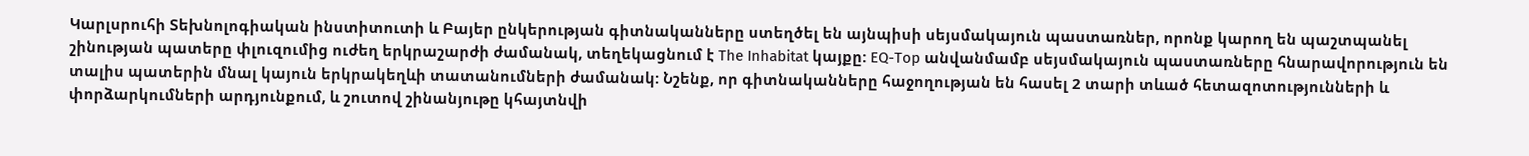Կարլսրուհի Տեխնոլոգիական ինստիտուտի և Բայեր ընկերության գիտնականները ստեղծել են այնպիսի սեյսմակայուն պաստառներ, որոնք կարող են պաշտպանել շինության պատերը փլուզումից ուժեղ երկրաշարժի ժամանակ, տեղեկացնում է The Inhabitat կայքը: EQ-Top անվանմամբ սեյսմակայուն պաստառները հնարավորություն են տալիս պատերին մնալ կայուն երկրակեղևի տատանումների ժամանակ: Նշենք, որ գիտնականները հաջողության են հասել 2 տարի տևած հետազոտությունների և փորձարկումների արդյունքում, և շուտով շինանյութը կհայտնվի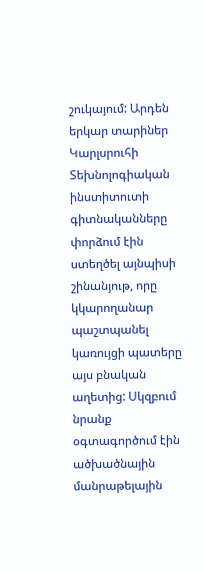շուկայում: Արդեն երկար տարիներ Կարլսրուհի Տեխնոլոգիական ինստիտուտի գիտնականները փորձում էին ստեղծել այնպիսի շինանյութ, որը կկարողանար պաշտպանել կառույցի պատերը այս բնական աղետից: Սկզբում նրանք օգտագործում էին ածխածնային մանրաթելային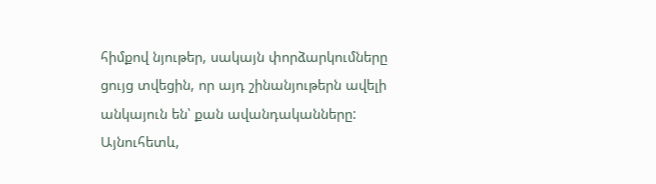հիմքով նյութեր, սակայն փորձարկումները ցույց տվեցին, որ այդ շինանյութերն ավելի անկայուն են՝ քան ավանդականները: Այնուհետև,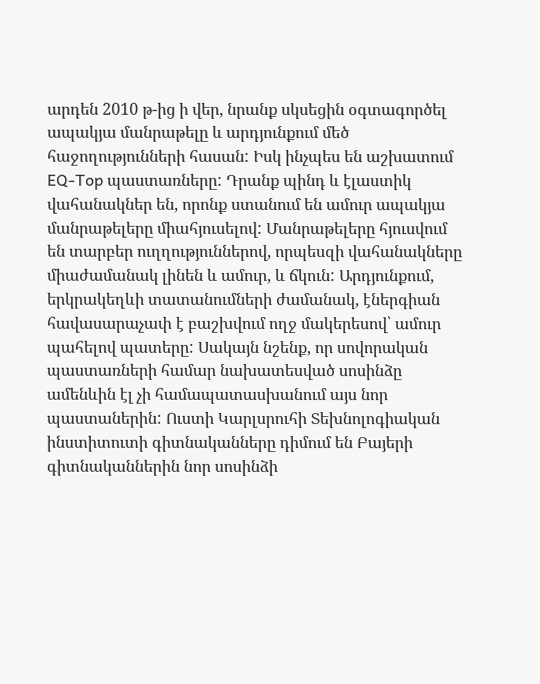արդեն 2010 թ-ից ի վեր, նրանք սկսեցին օգտագործել ապակյա մանրաթելը և արդյունքում մեծ հաջողությունների հասան: Իսկ ինչպես են աշխատում EQ-Top պաստառները: Դրանք պինդ և էլաստիկ վահանակներ են, որոնք ստանում են ամուր ապակյա մանրաթելերը միահյուսելով: Մանրաթելերը հյուսվում են տարբեր ուղղություններով, որպեսզի վահանակները միաժամանակ լինեն և ամուր, և ճկուն: Արդյունքում, երկրակեղևի տատանումների ժամանակ, էներգիան հավասարաչափ է բաշխվում ողջ մակերեսով՝ ամուր պահելով պատերը: Սակայն նշենք, որ սովորական պաստառների համար նախատեսված սոսինձը ամենևին էլ չի համապատասխանում այս նոր պաստաներին: Ուստի Կարլսրուհի Տեխնոլոգիական ինստիտուտի գիտնականները դիմում են Բայերի գիտնականներին նոր սոսինձի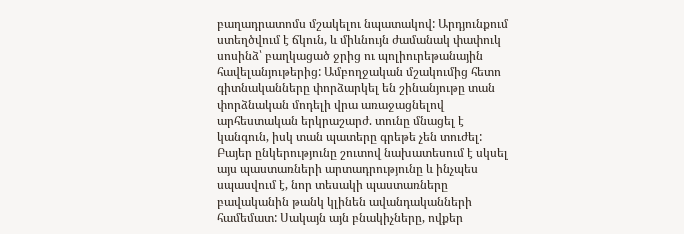բաղադրատոմս մշակելու նպատակով: Արդյունքում ստեղծվում է ճկուն, և միևնույն ժամանակ փափուկ սոսինձ՝ բաղկացած ջրից ու պոլիուրեթանային հավելանյութերից: Ամբողջական մշակումից հետո գիտնականները փորձարկել են շինանյութը տան փորձնական մոդելի վրա առաջացնելով արհեստական երկրաշարժ. տունը մնացել է կանգուն, իսկ տան պատերը գրեթե չեն տուժել: Բայեր ընկերությունը շուտով նախատեսում է սկսել այս պաստառների արտադրությունը և ինչպես սպասվում է, նոր տեսակի պաստառները բավականին թանկ կլինեն ավանդականների համեմատ: Սակայն այն բնակիչները, ովքեր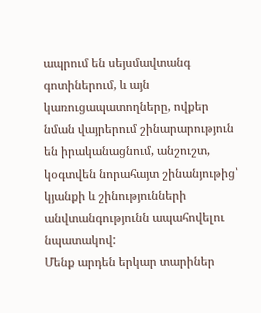ապրում են սեյսմավտանգ գոտիներում, և այն կառուցապատողները, ովքեր նման վայրերում շինարարություն են իրականացնում, անշուշտ, կօգտվեն նորահայտ շինանյութից՝ կյանքի և շինությունների անվտանգությունն ապահովելու նպատակով:
Մենք արդեն երկար տարիներ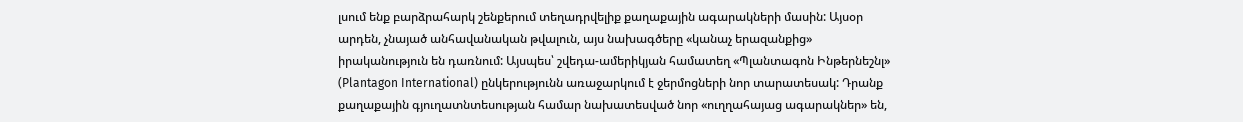լսում ենք բարձրահարկ շենքերում տեղադրվելիք քաղաքային ագարակների մասին: Այսօր արդեն, չնայած անհավանական թվալուն, այս նախագծերը «կանաչ երազանքից» իրականություն են դառնում: Այսպես՝ շվեդա-ամերիկյան համատեղ «Պլանտագոն Ինթերնեշնլ» (Plantagon International) ընկերությունն առաջարկում է ջերմոցների նոր տարատեսակ: Դրանք քաղաքային գյուղատնտեսության համար նախատեսված նոր «ուղղահայաց ագարակներ» են,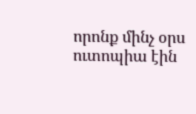որոնք մինչ օրս ուտոպիա էին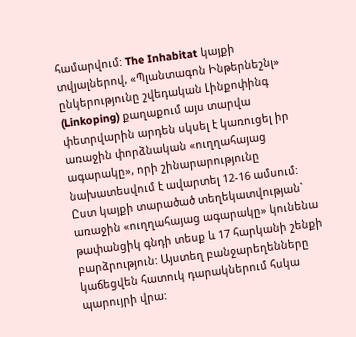համարվում: The Inhabitat կայքի տվյալներով, «Պլանտագոն Ինթերնեշնլ» ընկերությունը շվեդական Լինքոփինգ (Linkoping) քաղաքում այս տարվա փետրվարին արդեն սկսել է կառուցել իր առաջին փորձնական «ուղղահայաց ագարակը», որի շինարարությունը նախատեսվում է ավարտել 12-16 ամսում: Ըստ կայքի տարածած տեղեկատվության` առաջին «ուղղահայաց ագարակը» կունենա թափանցիկ գնդի տեսք և 17 հարկանի շենքի բարձրություն: Այստեղ բանջարեղենները կաճեցվեն հատուկ դարակներում հսկա պարույրի վրա: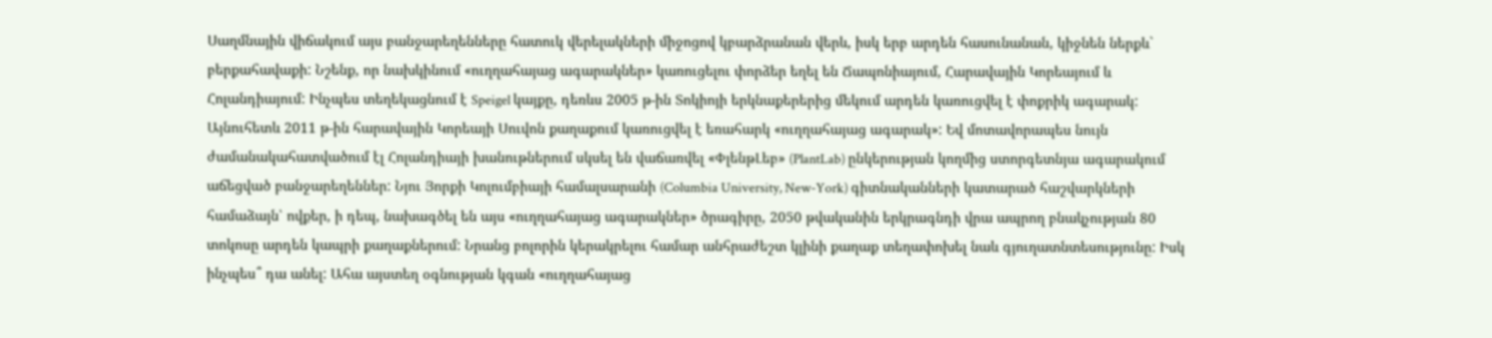Սաղմնային վիճակում այս բանջարեղենները հատուկ վերելակների միջոցով կբարձրանան վերև, իսկ երբ արդեն հասունանան, կիջնեն ներքև` բերքահավաքի: Նշենք, որ նախկինում «ուղղահայաց ագարակներ» կառուցելու փորձեր եղել են Ճապոնիայում, Հարավային Կորեայում և Հոլանդիայում: Ինչպես տեղեկացնում է Speigel կայքը, դեռևս 2005 թ-ին Տոկիոյի երկնաքերերից մեկում արդեն կառուցվել է փոքրիկ ագարակ: Այնուհետև 2011 թ-ին հարավային Կորեայի Սուվոն քաղաքում կառուցվել է եռահարկ «ուղղահայաց ագարակ»: Եվ մոտավորապես նույն ժամանակահատվածում էլ Հոլանդիայի խանութներում սկսել են վաճառվել «ՓլենթԼեբ» (PlantLab) ընկերության կողմից ստորգետնյա ագարակում աճեցված բանջարեղեններ: Նյու Յորքի Կոլումբիայի համալսարանի (Columbia University, New-York) գիտնականների կատարած հաշվարկների համաձայն՝ ովքեր, ի դեպ, նախագծել են այս «ուղղահայաց ագարակներ» ծրագիրը, 2050 թվականին երկրագնդի վրա ապրող բնակչության 80 տոկոսը արդեն կապրի քաղաքներում: Նրանց բոլորին կերակրելու համար անհրաժեշտ կլինի քաղաք տեղափոխել նաև գյուղատնտեսությունը: Իսկ ինչպես՞ դա անել: Ահա այստեղ օգնության կգան «ուղղահայաց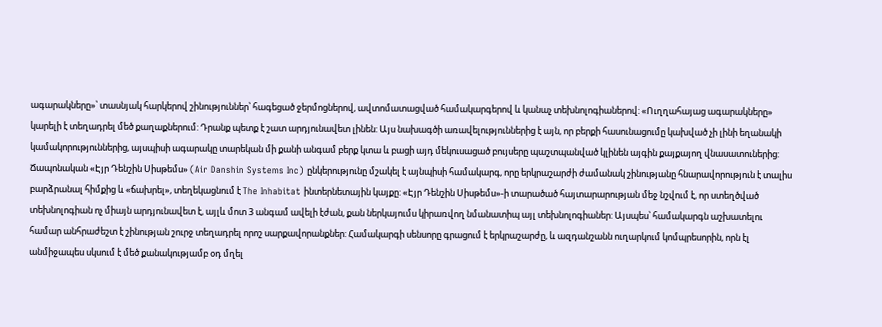ագարակները»՝ տասնյակ հարկերով շինություններ՝ հագեցած ջերմոցներով, ավտոմատացված համակարգերով և կանաչ տեխնոլոգիաներով: «Ուղղահայաց ագարակները» կարելի է տեղադրել մեծ քաղաքներում: Դրանք պետք է շատ արդյունավետ լինեն: Այս նախագծի առավելություններից է այն, որ բերքի հասունացումը կախված չի լինի եղանակի կամակորություններից, այսպիսի ագարակը տարեկան մի քանի անգամ բերք կտա և բացի այդ մեկուսացած բույսերը պաշտպանված կլինեն այգին քայքայող վնասատուներից:
Ճապոնական «Էյր Դենշին Սիսթեմս» (Air Danshin Systems Inc) ընկերությունը մշակել է այնպիսի համակարգ, որը երկրաշարժի ժամանակ շինությանը հնարավորություն է տալիս բարձրանալ հիմքից և «ճախրել», տեղեկացնում է The Inhabitat ինտերնետային կայքը: «Էյր Դենշին Սիսթեմս»-ի տարածած հայտարարության մեջ նշվում է, որ ստեղծված տեխնոլոգիան ոչ միայն արդյունավետ է, այլև մոտ 3 անգամ ավելի էժան, քան ներկայումս կիրառվող նմանատիպ այլ տեխնոլոգիաներ: Այսպես՝ համակարգն աշխատելու համար անհրաժեշտ է շինության շուրջ տեղադրել որոշ սարքավորանքներ: Համակարգի սենսորը գրացում է երկրաշարժը, և ազդանշանն ուղարկում կոմպրեսորին, որն էլ անմիջապես սկսում է մեծ քանակությամբ օդ մղել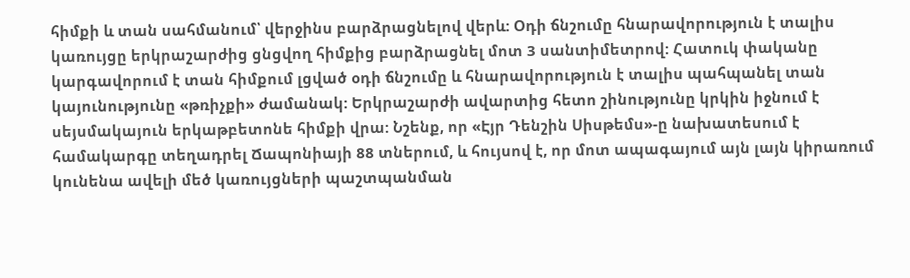հիմքի և տան սահմանում՝ վերջինս բարձրացնելով վերև: Օդի ճնշումը հնարավորություն է տալիս կառույցը երկրաշարժից ցնցվող հիմքից բարձրացնել մոտ 3 սանտիմետրով: Հատուկ փականը կարգավորում է տան հիմքում լցված օդի ճնշումը և հնարավորություն է տալիս պահպանել տան կայունությունը «թռիչքի» ժամանակ: Երկրաշարժի ավարտից հետո շինությունը կրկին իջնում է սեյսմակայուն երկաթբետոնե հիմքի վրա: Նշենք, որ «Էյր Դենշին Սիսթեմս»-ը նախատեսում է համակարգը տեղադրել Ճապոնիայի 88 տներում, և հույսով է, որ մոտ ապագայում այն լայն կիրառում կունենա ավելի մեծ կառույցների պաշտպանման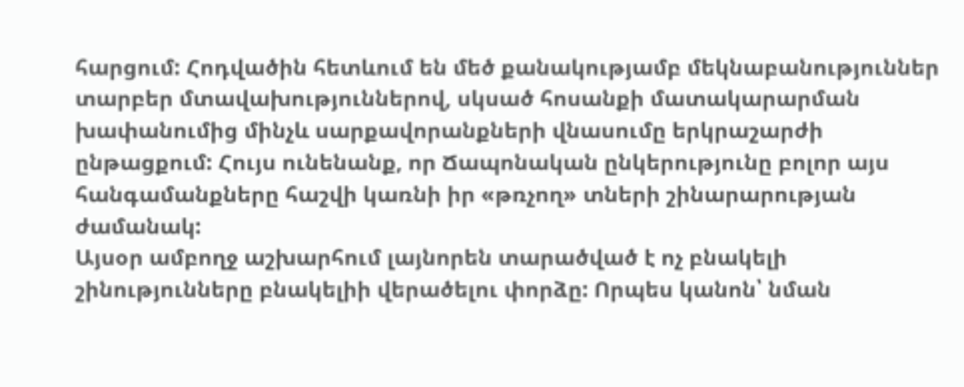հարցում: Հոդվածին հետևում են մեծ քանակությամբ մեկնաբանություններ տարբեր մտավախություններով, սկսած հոսանքի մատակարարման խափանումից մինչև սարքավորանքների վնասումը երկրաշարժի ընթացքում: Հույս ունենանք, որ Ճապոնական ընկերությունը բոլոր այս հանգամանքները հաշվի կառնի իր «թռչող» տների շինարարության ժամանակ:
Այսօր ամբողջ աշխարհում լայնորեն տարածված է ոչ բնակելի շինությունները բնակելիի վերածելու փորձը: Որպես կանոն՝ նման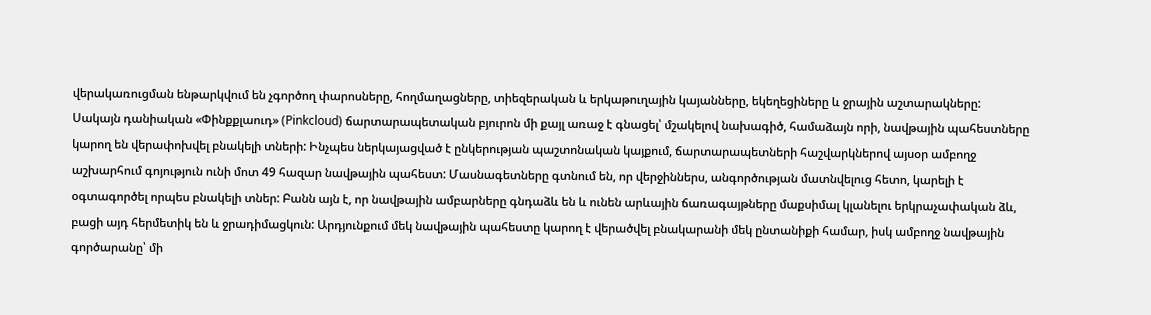վերակառուցման ենթարկվում են չգործող փարոսները, հողմաղացները, տիեզերական և երկաթուղային կայանները, եկեղեցիները և ջրային աշտարակները: Սակայն դանիական «Փինքքլաուդ» (Pinkcloud) ճարտարապետական բյուրոն մի քայլ առաջ է գնացել՝ մշակելով նախագիծ, համաձայն որի, նավթային պահեստները կարող են վերափոխվել բնակելի տների: Ինչպես ներկայացված է ընկերության պաշտոնական կայքում, ճարտարապետների հաշվարկներով այսօր ամբողջ աշխարհում գոյություն ունի մոտ 49 հազար նավթային պահեստ: Մասնագետները գտնում են, որ վերջիններս, անգործության մատնվելուց հետո, կարելի է օգտագործել որպես բնակելի տներ: Բանն այն է, որ նավթային ամբարները գնդաձև են և ունեն արևային ճառագայթները մաքսիմալ կլանելու երկրաչափական ձև, բացի այդ հերմետիկ են և ջրադիմացկուն: Արդյունքում մեկ նավթային պահեստը կարող է վերածվել բնակարանի մեկ ընտանիքի համար, իսկ ամբողջ նավթային գործարանը՝ մի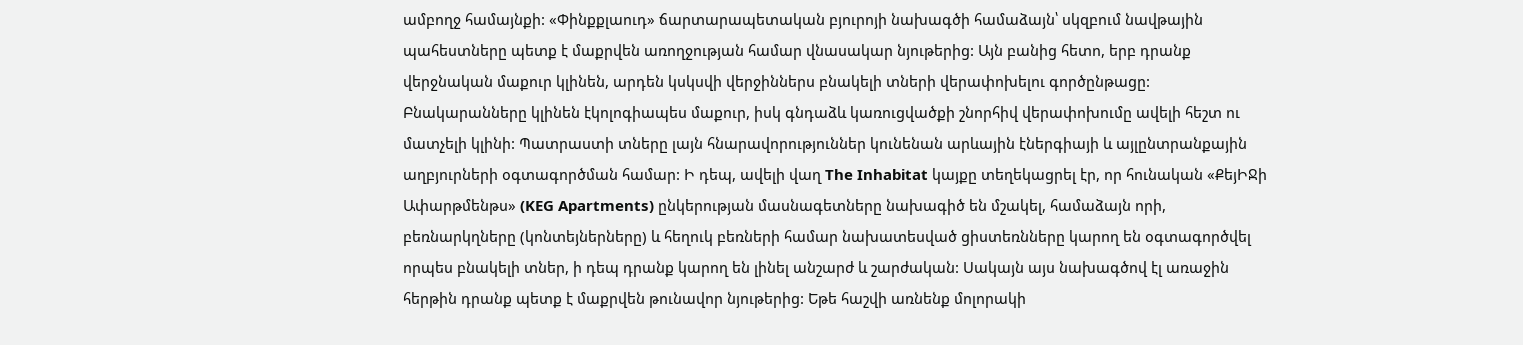ամբողջ համայնքի: «Փինքքլաուդ» ճարտարապետական բյուրոյի նախագծի համաձայն՝ սկզբում նավթային պահեստները պետք է մաքրվեն առողջության համար վնասակար նյութերից: Այն բանից հետո, երբ դրանք վերջնական մաքուր կլինեն, արդեն կսկսվի վերջիններս բնակելի տների վերափոխելու գործընթացը: Բնակարանները կլինեն էկոլոգիապես մաքուր, իսկ գնդաձև կառուցվածքի շնորհիվ վերափոխումը ավելի հեշտ ու մատչելի կլինի: Պատրաստի տները լայն հնարավորություններ կունենան արևային էներգիայի և այլընտրանքային աղբյուրների օգտագործման համար: Ի դեպ, ավելի վաղ The Inhabitat կայքը տեղեկացրել էր, որ հունական «ՔեյԻՋի Ափարթմենթս» (KEG Apartments) ընկերության մասնագետները նախագիծ են մշակել, համաձայն որի, բեռնարկղները (կոնտեյներները) և հեղուկ բեռների համար նախատեսված ցիստեռնները կարող են օգտագործվել որպես բնակելի տներ, ի դեպ դրանք կարող են լինել անշարժ և շարժական: Սակայն այս նախագծով էլ առաջին հերթին դրանք պետք է մաքրվեն թունավոր նյութերից: Եթե հաշվի առնենք մոլորակի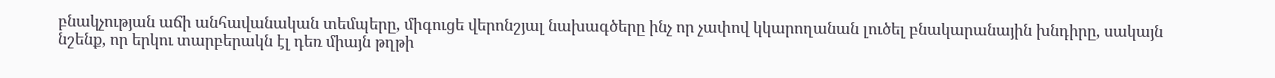բնակչության աճի անհավանական տեմպերը, միգուցե վերոնշյալ նախագծերը ինչ որ չափով կկարողանան լուծել բնակարանային խնդիրը, սակայն նշենք, որ երկու տարբերակն էլ դեռ միայն թղթի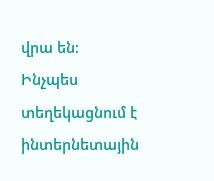վրա են:
Ինչպես տեղեկացնում է ինտերնետային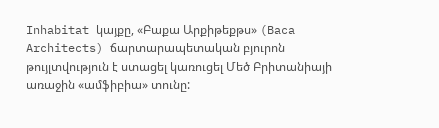Inhabitat կայքը, «Բաքա Արքիթեքթս» (Baca Architects) ճարտարապետական բյուրոն թույլտվություն է ստացել կառուցել Մեծ Բրիտանիայի առաջին «ամֆիբիա» տունը: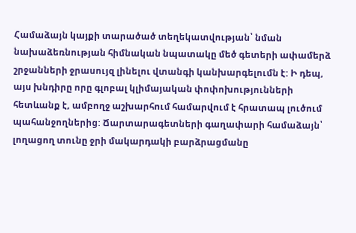Համաձայն կայքի տարածած տեղեկատվության՝ նման նախաձեռնության հիմնական նպատակը մեծ գետերի ափամերձ շրջանների ջրասույզ լինելու վտանգի կանխարգելումն է: Ի դեպ, այս խնդիրը որը գլոբալ կլիմայական փոփոխությունների հետևանք է, ամբողջ աշխարհում համարվում է հրատապ լուծում պահանջողներից: Ճարտարագետների գաղափարի համաձայն՝ լողացող տունը ջրի մակարդակի բարձրացմանը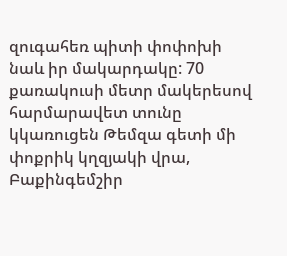զուգահեռ պիտի փոփոխի նաև իր մակարդակը: 70 քառակուսի մետր մակերեսով հարմարավետ տունը կկառուցեն Թեմզա գետի մի փոքրիկ կղզյակի վրա, Բաքինգեմշիր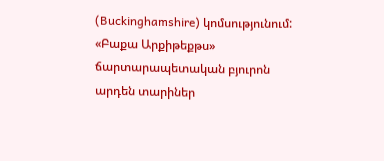(Buckinghamshire) կոմսությունում: «Բաքա Արքիթեքթս» ճարտարապետական բյուրոն արդեն տարիներ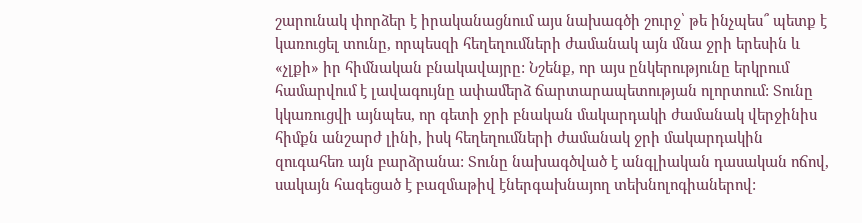շարունակ փորձեր է իրականացնում այս նախագծի շուրջ՝ թե ինչպես՞ պետք է կառուցել տունը, որպեսզի հեղեղումների ժամանակ այն մնա ջրի երեսին և «չլքի» իր հիմնական բնակավայրը: Նշենք, որ այս ընկերությունը երկրում համարվում է լավագույնը ափամերձ ճարտարապետության ոլորտում: Տունը կկառուցվի այնպես, որ գետի ջրի բնական մակարդակի ժամանակ վերջինիս հիմքն անշարժ լինի, իսկ հեղեղումների ժամանակ ջրի մակարդակին զուգահեռ այն բարձրանա: Տունը նախագծված է անգլիական դասական ոճով, սակայն հագեցած է բազմաթիվ էներգախնայող տեխնոլոգիաներով: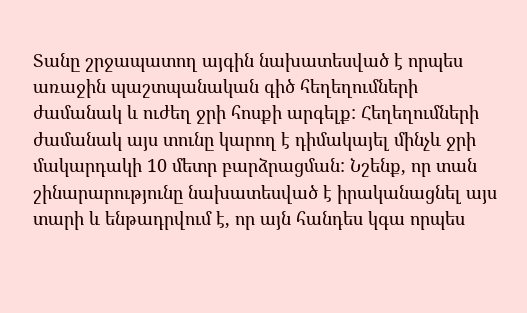Տանը շրջապատող այգին նախատեսված է որպես առաջին պաշտպանական գիծ հեղեղումների ժամանակ և ուժեղ ջրի հոսքի արգելք: Հեղեղումների ժամանակ այս տունը կարող է դիմակայել մինչև ջրի մակարդակի 10 մետր բարձրացման: Նշենք, որ տան շինարարությունը նախատեսված է իրականացնել այս տարի և ենթադրվում է, որ այն հանդես կգա որպես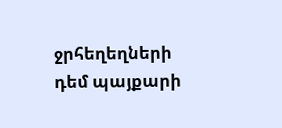ջրհեղեղների դեմ պայքարի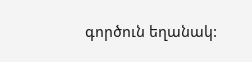գործուն եղանակ: